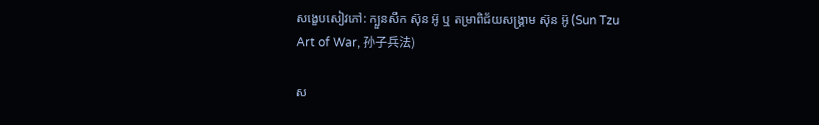សង្ខេបសៀវភៅ: ក្បួនសឹក ស៊ុន អ៊ូ ឬ តម្រាពិជ័យសង្គ្រាម ស៊ុន អ៊ូ (Sun Tzu Art of War, 孙子兵法)

ស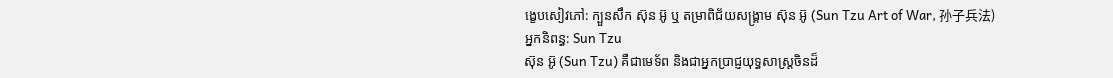ង្ខេបសៀវភៅ: ក្បួនសឹក ស៊ុន អ៊ូ ឬ តម្រាពិជ័យសង្គ្រាម ស៊ុន អ៊ូ (Sun Tzu Art of War, 孙子兵法)
អ្នកនិពន្ធ: Sun Tzu
ស៊ុន អ៊ូ (Sun Tzu) គឺជាមេទ័ព និងជាអ្នកប្រាជ្ញយុទ្ធសាស្ត្រចិនដ៏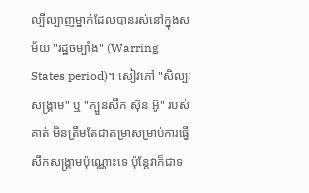ល្បីល្បាញម្នាក់ដែលបានរស់នៅក្នុងសម័យ "រដ្ឋចម្បាំង" (Warring States period)។ សៀវភៅ "សិល្បៈសង្គ្រាម" ឬ "ក្បួនសឹក ស៊ុន អ៊ូ" របស់គាត់ មិនត្រឹមតែជាតម្រាសម្រាប់ការធ្វើសឹកសង្គ្រាមប៉ុណ្ណោះទេ ប៉ុន្តែវាក៏ជាទ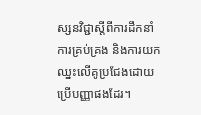ស្សនវិជ្ជាស្តីពីការដឹកនាំ ការគ្រប់គ្រង និងការយកឈ្នះលើគូប្រជែងដោយប្រើបញ្ញាផងដែរ។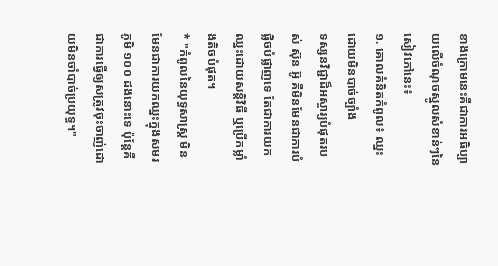ខាងក្រោមនេះគឺជាការអធិប្បាយលើចំណុចស្នូលសំខាន់ៗនៃសៀវភៅនេះ៖
១. គោលគំនិតកំពូល៖ ឈ្នះដោយមិនបាច់ច្បាំង
ទស្សនវិជ្ជាដ៏អស្ចារ្យបំផុតរបស់ ស៊ុន អ៊ូ គឺមិនមែនជាការបំផ្លិចបំផ្លាញទេ តែជាការយកឈ្នះដោយសន្តិវិធី ឬប្រើកម្លាំងតិចបំផុត។
* "កំពូលនៃយុទ្ធសាស្ត្រ មិនមែនជាការយកឈ្នះក្នុងសមរភូមិ ១០០ ដងនោះទេ ប៉ុន្តែគឺជាការធ្វើឲ្យសត្រូវចុះចាញ់ដោយមិនចាំបាច់ប្រយុទ្ធ។"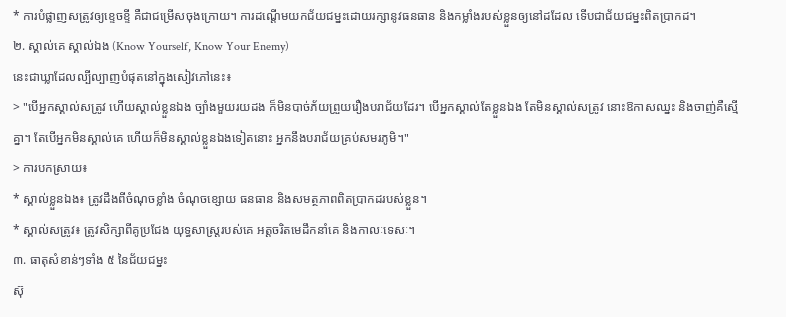* ការបំផ្លាញសត្រូវឲ្យខ្ទេចខ្ទី គឺជាជម្រើសចុងក្រោយ។ ការដណ្តើមយកជ័យជម្នះដោយរក្សានូវធនធាន និងកម្លាំងរបស់ខ្លួនឲ្យនៅដដែល ទើបជាជ័យជម្នះពិតប្រាកដ។
២. ស្គាល់គេ ស្គាល់ឯង (Know Yourself, Know Your Enemy)
នេះជាឃ្លាដែលល្បីល្បាញបំផុតនៅក្នុងសៀវភៅនេះ៖
> "បើអ្នកស្គាល់សត្រូវ ហើយស្គាល់ខ្លួនឯង ច្បាំងមួយរយដង ក៏មិនបាច់ភ័យព្រួយរឿងបរាជ័យដែរ។ បើអ្នកស្គាល់តែខ្លួនឯង តែមិនស្គាល់សត្រូវ នោះឱកាសឈ្នះ និងចាញ់គឺស្មើគ្នា។ តែបើអ្នកមិនស្គាល់គេ ហើយក៏មិនស្គាល់ខ្លួនឯងទៀតនោះ អ្នកនឹងបរាជ័យគ្រប់សមរភូមិ។"
> ការបកស្រាយ៖
* ស្គាល់ខ្លួនឯង៖ ត្រូវដឹងពីចំណុចខ្លាំង ចំណុចខ្សោយ ធនធាន និងសមត្ថភាពពិតប្រាកដរបស់ខ្លួន។
* ស្គាល់សត្រូវ៖ ត្រូវសិក្សាពីគូប្រជែង យុទ្ធសាស្ត្ររបស់គេ អត្តចរិតមេដឹកនាំគេ និងកាលៈទេសៈ។
៣. ធាតុសំខាន់ៗទាំង ៥ នៃជ័យជម្នះ
ស៊ុ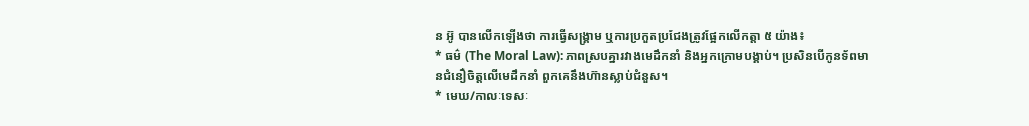ន អ៊ូ បានលើកឡើងថា ការធ្វើសង្គ្រាម ឬការប្រកួតប្រជែងត្រូវផ្អែកលើកត្តា ៥ យ៉ាង៖
* ធម៌ (The Moral Law): ភាពស្របគ្នារវាងមេដឹកនាំ និងអ្នកក្រោមបង្គាប់។ ប្រសិនបើកូនទ័ពមានជំនឿចិត្តលើមេដឹកនាំ ពួកគេនឹងហ៊ានស្លាប់ជំនួស។
* មេឃ/កាលៈទេសៈ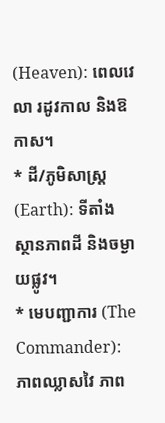(Heaven): ពេលវេលា រដូវកាល និងឱកាស។
* ដី/ភូមិសាស្ត្រ (Earth): ទីតាំង ស្ថានភាពដី និងចម្ងាយផ្លូវ។
* មេបញ្ជាការ (The Commander): ភាពឈ្លាសវៃ ភាព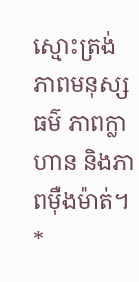ស្មោះត្រង់ ភាពមនុស្សធម៌ ភាពក្លាហាន និងភាពម៉ឺងម៉ាត់។
*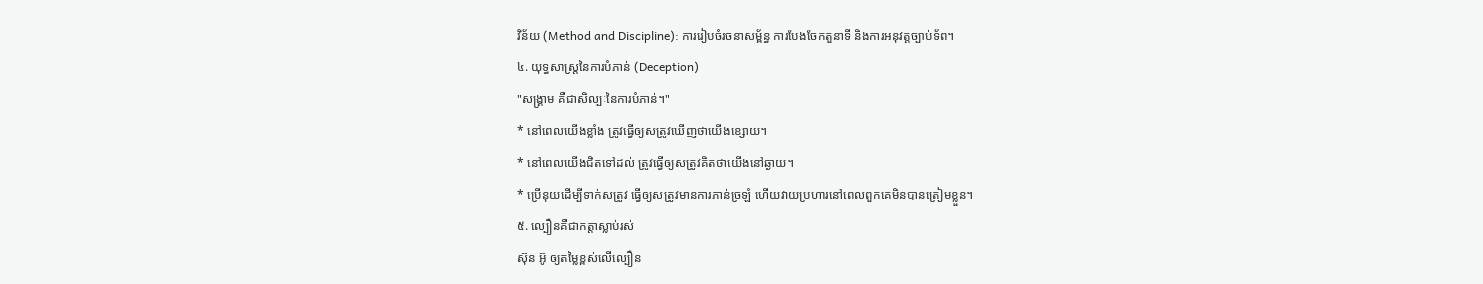វិន័យ (Method and Discipline): ការរៀបចំរចនាសម្ព័ន្ធ ការបែងចែកតួនាទី និងការអនុវត្តច្បាប់ទ័ព។
៤. យុទ្ធសាស្ត្រនៃការបំភាន់ (Deception)
"សង្គ្រាម គឺជាសិល្បៈនៃការបំភាន់។"
* នៅពេលយើងខ្លាំង ត្រូវធ្វើឲ្យសត្រូវឃើញថាយើងខ្សោយ។
* នៅពេលយើងជិតទៅដល់ ត្រូវធ្វើឲ្យសត្រូវគិតថាយើងនៅឆ្ងាយ។
* ប្រើនុយដើម្បីទាក់សត្រូវ ធ្វើឲ្យសត្រូវមានការភាន់ច្រឡំ ហើយវាយប្រហារនៅពេលពួកគេមិនបានត្រៀមខ្លួន។
៥. ល្បឿនគឺជាកត្តាស្លាប់រស់
ស៊ុន អ៊ូ ឲ្យតម្លៃខ្ពស់លើល្បឿន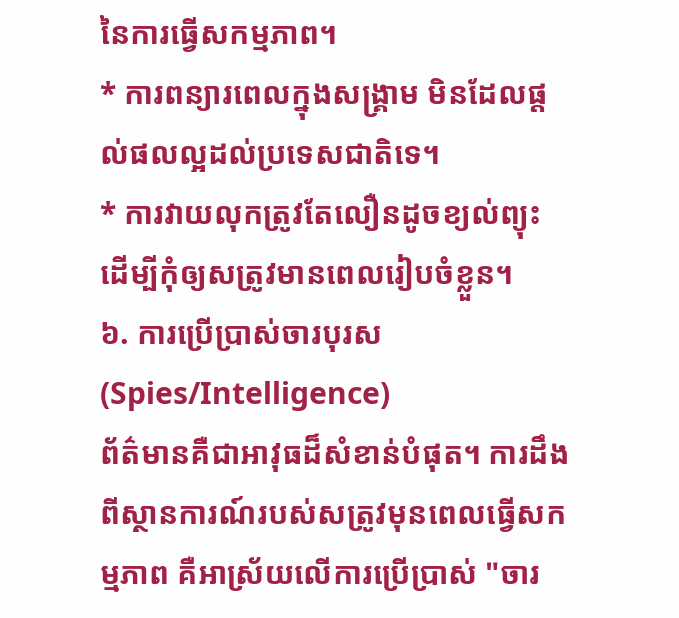នៃការធ្វើសកម្មភាព។
* ការពន្យារពេលក្នុងសង្គ្រាម មិនដែលផ្តល់ផលល្អដល់ប្រទេសជាតិទេ។
* ការវាយលុកត្រូវតែលឿនដូចខ្យល់ព្យុះ ដើម្បីកុំឲ្យសត្រូវមានពេលរៀបចំខ្លួន។
៦. ការប្រើប្រាស់ចារបុរស (Spies/Intelligence)
ព័ត៌មានគឺជាអាវុធដ៏សំខាន់បំផុត។ ការដឹងពីស្ថានការណ៍របស់សត្រូវមុនពេលធ្វើសកម្មភាព គឺអាស្រ័យលើការប្រើប្រាស់ "ចារ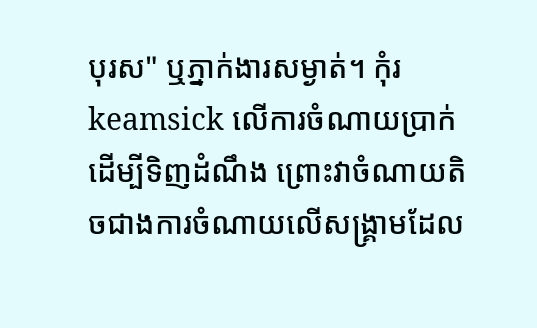បុរស" ឬភ្នាក់ងារសម្ងាត់។ កុំរ keamsick លើការចំណាយប្រាក់ដើម្បីទិញដំណឹង ព្រោះវាចំណាយតិចជាងការចំណាយលើសង្គ្រាមដែល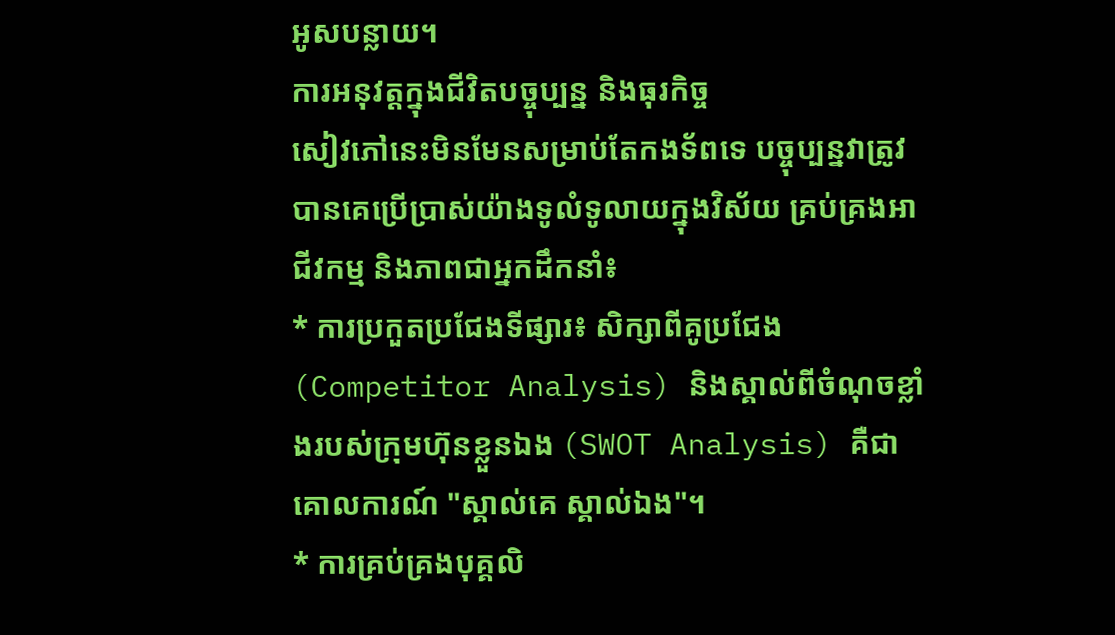អូសបន្លាយ។
ការអនុវត្តក្នុងជីវិតបច្ចុប្បន្ន និងធុរកិច្ច
សៀវភៅនេះមិនមែនសម្រាប់តែកងទ័ពទេ បច្ចុប្បន្នវាត្រូវបានគេប្រើប្រាស់យ៉ាងទូលំទូលាយក្នុងវិស័យ គ្រប់គ្រងអាជីវកម្ម និងភាពជាអ្នកដឹកនាំ៖
* ការប្រកួតប្រជែងទីផ្សារ៖ សិក្សាពីគូប្រជែង (Competitor Analysis) និងស្គាល់ពីចំណុចខ្លាំងរបស់ក្រុមហ៊ុនខ្លួនឯង (SWOT Analysis) គឺជាគោលការណ៍ "ស្គាល់គេ ស្គាល់ឯង"។
* ការគ្រប់គ្រងបុគ្គលិ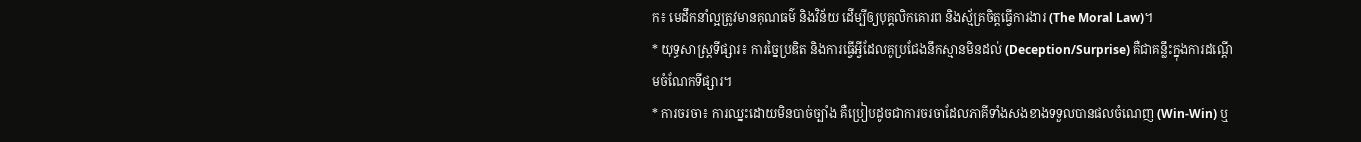ក៖ មេដឹកនាំល្អត្រូវមានគុណធម៌ និងវិន័យ ដើម្បីឲ្យបុគ្គលិកគោរព និងស្ម័គ្រចិត្តធ្វើការងារ (The Moral Law)។
* យុទ្ធសាស្ត្រទីផ្សារ៖ ការច្នៃប្រឌិត និងការធ្វើអ្វីដែលគូប្រជែងនឹកស្មានមិនដល់ (Deception/Surprise) គឺជាគន្លឹះក្នុងការដណ្តើមចំណែកទីផ្សារ។
* ការចរចា៖ ការឈ្នះដោយមិនបាច់ច្បាំង គឺប្រៀបដូចជាការចរចាដែលភាគីទាំងសងខាងទទួលបានផលចំណេញ (Win-Win) ឬ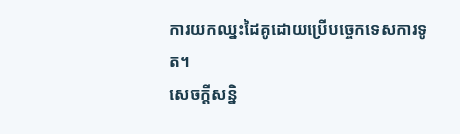ការយកឈ្នះដៃគូដោយប្រើបច្ចេកទេសការទូត។
សេចក្តីសន្និ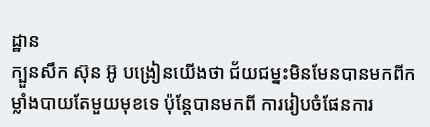ដ្ឋាន
ក្បួនសឹក ស៊ុន អ៊ូ បង្រៀនយើងថា ជ័យជម្នះមិនមែនបានមកពីកម្លាំងបាយតែមួយមុខទេ ប៉ុន្តែបានមកពី ការរៀបចំផែនការ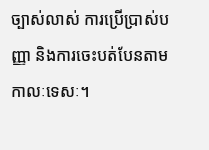ច្បាស់លាស់ ការប្រើប្រាស់បញ្ញា និងការចេះបត់បែនតាមកាលៈទេសៈ។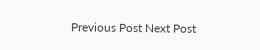Previous Post Next Post